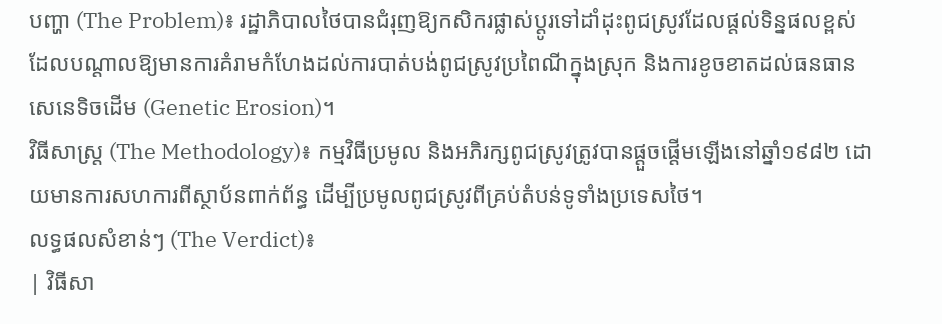បញ្ហា (The Problem)៖ រដ្ឋាភិបាលថៃបានជំរុញឱ្យកសិករផ្លាស់ប្តូរទៅដាំដុះពូជស្រូវដែលផ្តល់ទិន្នផលខ្ពស់ ដែលបណ្តាលឱ្យមានការគំរាមកំហែងដល់ការបាត់បង់ពូជស្រូវប្រពៃណីក្នុងស្រុក និងការខូចខាតដល់ធនធានសេនេទិចដើម (Genetic Erosion)។
វិធីសាស្ត្រ (The Methodology)៖ កម្មវិធីប្រមូល និងអភិរក្សពូជស្រូវត្រូវបានផ្តួចផ្តើមឡើងនៅឆ្នាំ១៩៨២ ដោយមានការសហការពីស្ថាប័នពាក់ព័ន្ធ ដើម្បីប្រមូលពូជស្រូវពីគ្រប់តំបន់ទូទាំងប្រទេសថៃ។
លទ្ធផលសំខាន់ៗ (The Verdict)៖
| វិធីសា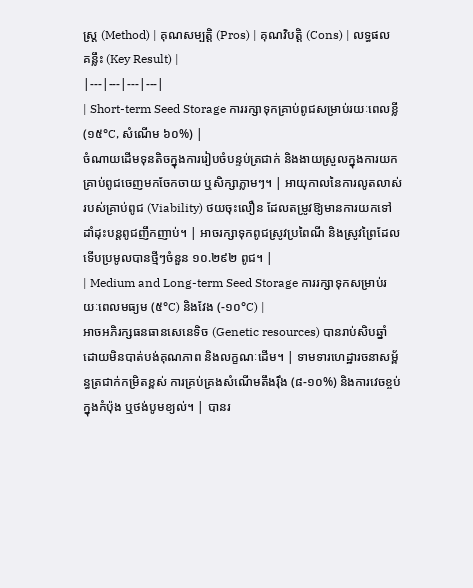ស្ត្រ (Method) | គុណសម្បត្តិ (Pros) | គុណវិបត្តិ (Cons) | លទ្ធផលគន្លឹះ (Key Result) |
|---|---|---|---|
| Short-term Seed Storage ការរក្សាទុកគ្រាប់ពូជសម្រាប់រយៈពេលខ្លី (១៥°C, សំណើម ៦០%) |
ចំណាយដើមទុនតិចក្នុងការរៀបចំបន្ទប់ត្រជាក់ និងងាយស្រួលក្នុងការយកគ្រាប់ពូជចេញមកចែកចាយ ឬសិក្សាភ្លាមៗ។ | អាយុកាលនៃការលូតលាស់របស់គ្រាប់ពូជ (Viability) ថយចុះលឿន ដែលតម្រូវឱ្យមានការយកទៅដាំដុះបន្តពូជញឹកញាប់។ | អាចរក្សាទុកពូជស្រូវប្រពៃណី និងស្រូវព្រៃដែលទើបប្រមូលបានថ្មីៗចំនួន ១០.២៩២ ពូជ។ |
| Medium and Long-term Seed Storage ការរក្សាទុកសម្រាប់រយៈពេលមធ្យម (៥°C) និងវែង (-១០°C) |
អាចអភិរក្សធនធានសេនេទិច (Genetic resources) បានរាប់សិបឆ្នាំដោយមិនបាត់បង់គុណភាព និងលក្ខណៈដើម។ | ទាមទារហេដ្ឋារចនាសម្ព័ន្ធត្រជាក់កម្រិតខ្ពស់ ការគ្រប់គ្រងសំណើមតឹងរ៉ឹង (៨-១០%) និងការវេចខ្ចប់ក្នុងកំប៉ុង ឬថង់បូមខ្យល់។ | បានរ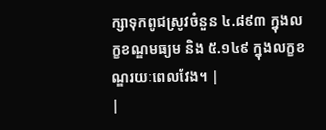ក្សាទុកពូជស្រូវចំនួន ៤.៨៩៣ ក្នុងលក្ខខណ្ឌមធ្យម និង ៥.១៤៩ ក្នុងលក្ខខណ្ឌរយៈពេលវែង។ |
|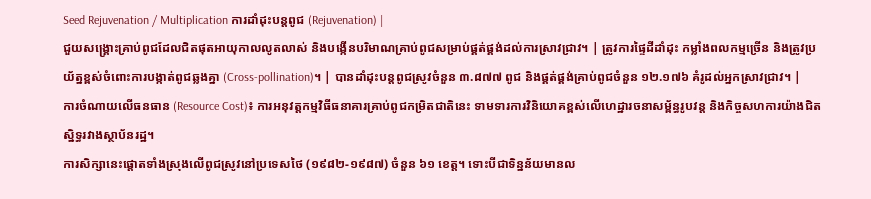Seed Rejuvenation / Multiplication ការដាំដុះបន្តពូជ (Rejuvenation) |
ជួយសង្គ្រោះគ្រាប់ពូជដែលជិតផុតអាយុកាលលូតលាស់ និងបង្កើនបរិមាណគ្រាប់ពូជសម្រាប់ផ្គត់ផ្គង់ដល់ការស្រាវជ្រាវ។ | ត្រូវការផ្ទៃដីដាំដុះ កម្លាំងពលកម្មច្រើន និងត្រូវប្រយ័ត្នខ្ពស់ចំពោះការបង្កាត់ពូជឆ្លងគ្នា (Cross-pollination)។ | បានដាំដុះបន្តពូជស្រូវចំនួន ៣.៨៧៧ ពូជ និងផ្គត់ផ្គង់គ្រាប់ពូជចំនួន ១២.១៧៦ គំរូដល់អ្នកស្រាវជ្រាវ។ |
ការចំណាយលើធនធាន (Resource Cost)៖ ការអនុវត្តកម្មវិធីធនាគារគ្រាប់ពូជកម្រិតជាតិនេះ ទាមទារការវិនិយោគខ្ពស់លើហេដ្ឋារចនាសម្ព័ន្ធរូបវន្ត និងកិច្ចសហការយ៉ាងជិតស្និទ្ធរវាងស្ថាប័នរដ្ឋ។
ការសិក្សានេះផ្តោតទាំងស្រុងលើពូជស្រូវនៅប្រទេសថៃ (១៩៨២-១៩៨៧) ចំនួន ៦១ ខេត្ត។ ទោះបីជាទិន្នន័យមានល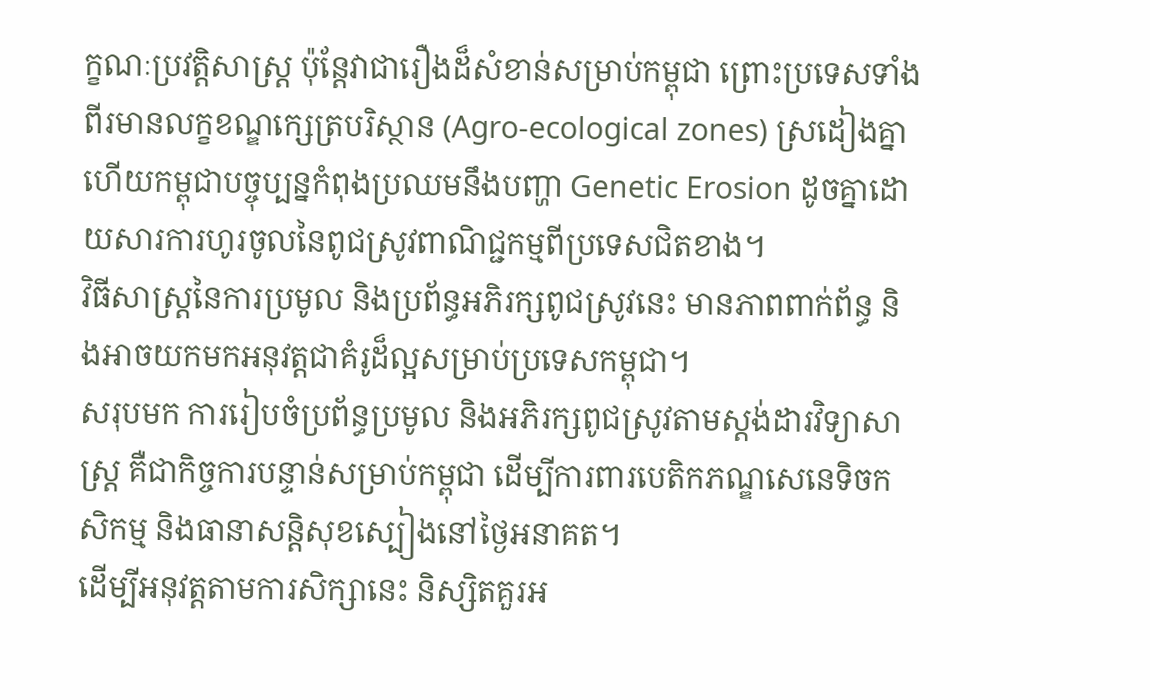ក្ខណៈប្រវត្តិសាស្ត្រ ប៉ុន្តែវាជារឿងដ៏សំខាន់សម្រាប់កម្ពុជា ព្រោះប្រទេសទាំងពីរមានលក្ខខណ្ឌក្សេត្របរិស្ថាន (Agro-ecological zones) ស្រដៀងគ្នា ហើយកម្ពុជាបច្ចុប្បន្នកំពុងប្រឈមនឹងបញ្ហា Genetic Erosion ដូចគ្នាដោយសារការហូរចូលនៃពូជស្រូវពាណិជ្ជកម្មពីប្រទេសជិតខាង។
វិធីសាស្ត្រនៃការប្រមូល និងប្រព័ន្ធអភិរក្សពូជស្រូវនេះ មានភាពពាក់ព័ន្ធ និងអាចយកមកអនុវត្តជាគំរូដ៏ល្អសម្រាប់ប្រទេសកម្ពុជា។
សរុបមក ការរៀបចំប្រព័ន្ធប្រមូល និងអភិរក្សពូជស្រូវតាមស្តង់ដារវិទ្យាសាស្ត្រ គឺជាកិច្ចការបន្ទាន់សម្រាប់កម្ពុជា ដើម្បីការពារបេតិកភណ្ឌសេនេទិចកសិកម្ម និងធានាសន្តិសុខស្បៀងនៅថ្ងៃអនាគត។
ដើម្បីអនុវត្តតាមការសិក្សានេះ និស្សិតគួរអ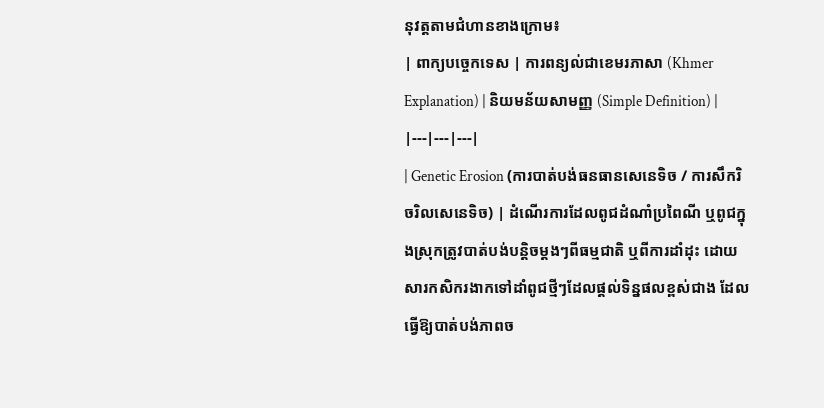នុវត្តតាមជំហានខាងក្រោម៖
| ពាក្យបច្ចេកទេស | ការពន្យល់ជាខេមរភាសា (Khmer Explanation) | និយមន័យសាមញ្ញ (Simple Definition) |
|---|---|---|
| Genetic Erosion (ការបាត់បង់ធនធានសេនេទិច / ការសឹករិចរិលសេនេទិច) | ដំណើរការដែលពូជដំណាំប្រពៃណី ឬពូជក្នុងស្រុកត្រូវបាត់បង់បន្តិចម្តងៗពីធម្មជាតិ ឬពីការដាំដុះ ដោយសារកសិករងាកទៅដាំពូជថ្មីៗដែលផ្តល់ទិន្នផលខ្ពស់ជាង ដែលធ្វើឱ្យបាត់បង់ភាពច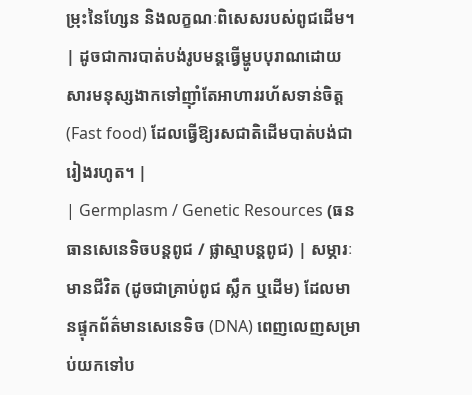ម្រុះនៃហ្សែន និងលក្ខណៈពិសេសរបស់ពូជដើម។ | ដូចជាការបាត់បង់រូបមន្តធ្វើម្ហូបបុរាណដោយសារមនុស្សងាកទៅញ៉ាំតែអាហាររហ័សទាន់ចិត្ត (Fast food) ដែលធ្វើឱ្យរសជាតិដើមបាត់បង់ជារៀងរហូត។ |
| Germplasm / Genetic Resources (ធនធានសេនេទិចបន្តពូជ / ផ្លាស្មាបន្តពូជ) | សម្ភារៈមានជីវិត (ដូចជាគ្រាប់ពូជ ស្លឹក ឬដើម) ដែលមានផ្ទុកព័ត៌មានសេនេទិច (DNA) ពេញលេញសម្រាប់យកទៅប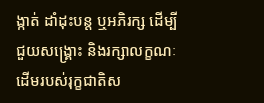ង្កាត់ ដាំដុះបន្ត ឬអភិរក្ស ដើម្បីជួយសង្គ្រោះ និងរក្សាលក្ខណៈដើមរបស់រុក្ខជាតិស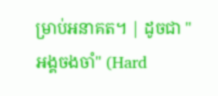ម្រាប់អនាគត។ | ដូចជា "អង្គចងចាំ" (Hard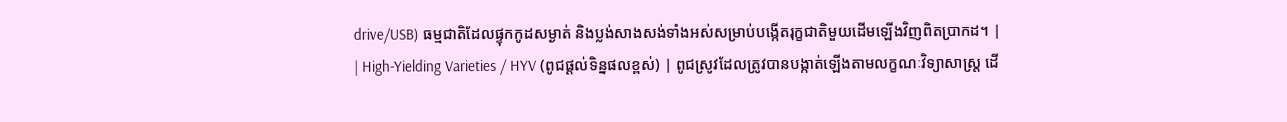drive/USB) ធម្មជាតិដែលផ្ទុកកូដសម្ងាត់ និងប្លង់សាងសង់ទាំងអស់សម្រាប់បង្កើតរុក្ខជាតិមួយដើមឡើងវិញពិតប្រាកដ។ |
| High-Yielding Varieties / HYV (ពូជផ្តល់ទិន្នផលខ្ពស់) | ពូជស្រូវដែលត្រូវបានបង្កាត់ឡើងតាមលក្ខណៈវិទ្យាសាស្ត្រ ដើ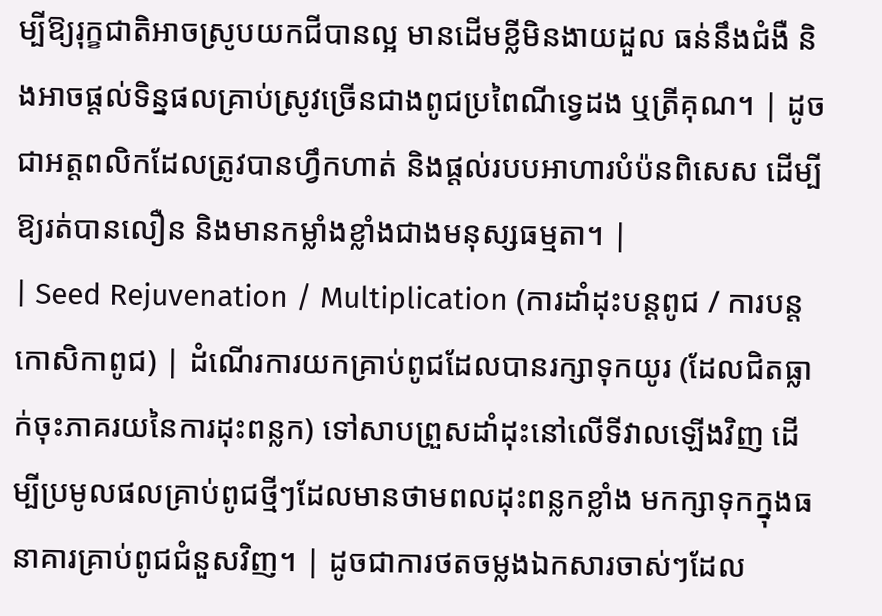ម្បីឱ្យរុក្ខជាតិអាចស្រូបយកជីបានល្អ មានដើមខ្លីមិនងាយដួល ធន់នឹងជំងឺ និងអាចផ្តល់ទិន្នផលគ្រាប់ស្រូវច្រើនជាងពូជប្រពៃណីទ្វេដង ឬត្រីគុណ។ | ដូចជាអត្តពលិកដែលត្រូវបានហ្វឹកហាត់ និងផ្តល់របបអាហារបំប៉នពិសេស ដើម្បីឱ្យរត់បានលឿន និងមានកម្លាំងខ្លាំងជាងមនុស្សធម្មតា។ |
| Seed Rejuvenation / Multiplication (ការដាំដុះបន្តពូជ / ការបន្តកោសិកាពូជ) | ដំណើរការយកគ្រាប់ពូជដែលបានរក្សាទុកយូរ (ដែលជិតធ្លាក់ចុះភាគរយនៃការដុះពន្លក) ទៅសាបព្រួសដាំដុះនៅលើទីវាលឡើងវិញ ដើម្បីប្រមូលផលគ្រាប់ពូជថ្មីៗដែលមានថាមពលដុះពន្លកខ្លាំង មកក្សាទុកក្នុងធនាគារគ្រាប់ពូជជំនួសវិញ។ | ដូចជាការថតចម្លងឯកសារចាស់ៗដែល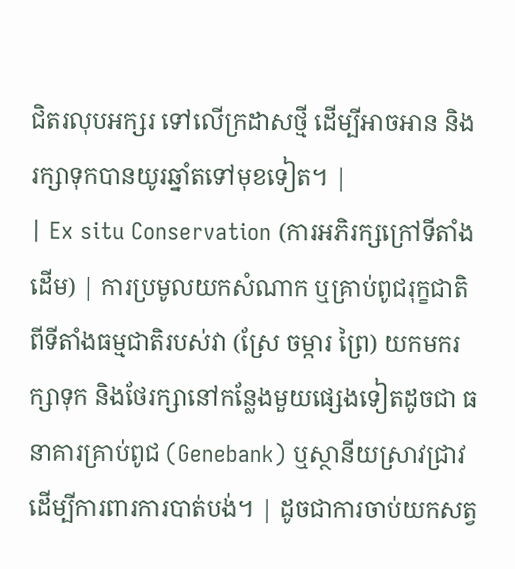ជិតរលុបអក្សរ ទៅលើក្រដាសថ្មី ដើម្បីអាចអាន និងរក្សាទុកបានយូរឆ្នាំតទៅមុខទៀត។ |
| Ex situ Conservation (ការអភិរក្សក្រៅទីតាំងដើម) | ការប្រមូលយកសំណាក ឬគ្រាប់ពូជរុក្ខជាតិពីទីតាំងធម្មជាតិរបស់វា (ស្រែ ចម្ការ ព្រៃ) យកមករក្សាទុក និងថែរក្សានៅកន្លែងមួយផ្សេងទៀតដូចជា ធនាគារគ្រាប់ពូជ (Genebank) ឬស្ថានីយស្រាវជ្រាវ ដើម្បីការពារការបាត់បង់។ | ដូចជាការចាប់យកសត្វ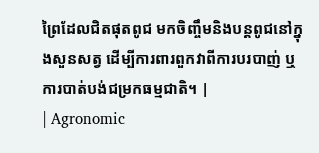ព្រៃដែលជិតផុតពូជ មកចិញ្ចឹមនិងបន្តពូជនៅក្នុងសួនសត្វ ដើម្បីការពារពួកវាពីការបរបាញ់ ឬការបាត់បង់ជម្រកធម្មជាតិ។ |
| Agronomic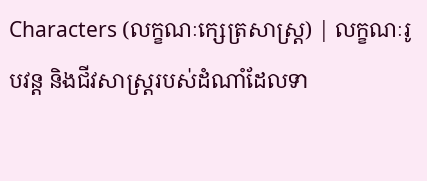Characters (លក្ខណៈក្សេត្រសាស្ត្រ) | លក្ខណៈរូបវន្ត និងជីវសាស្ត្ររបស់ដំណាំដែលទា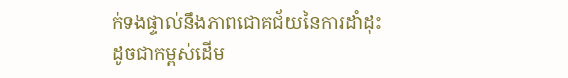ក់ទងផ្ទាល់នឹងភាពជោគជ័យនៃការដាំដុះ ដូចជាកម្ពស់ដើម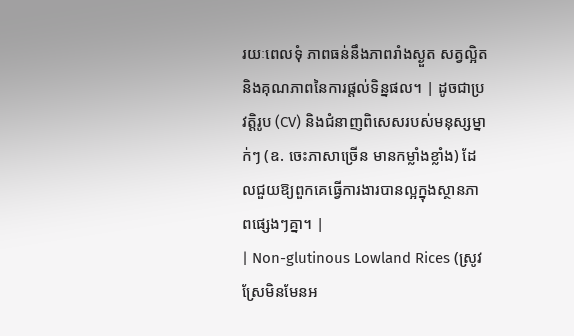រយៈពេលទុំ ភាពធន់នឹងភាពរាំងស្ងួត សត្វល្អិត និងគុណភាពនៃការផ្តល់ទិន្នផល។ | ដូចជាប្រវត្តិរូប (CV) និងជំនាញពិសេសរបស់មនុស្សម្នាក់ៗ (ឧ. ចេះភាសាច្រើន មានកម្លាំងខ្លាំង) ដែលជួយឱ្យពួកគេធ្វើការងារបានល្អក្នុងស្ថានភាពផ្សេងៗគ្នា។ |
| Non-glutinous Lowland Rices (ស្រូវស្រែមិនមែនអ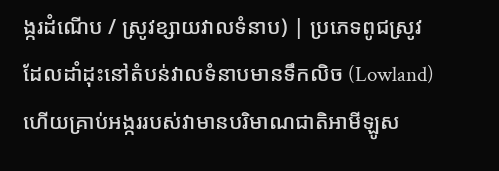ង្ករដំណើប / ស្រូវខ្សាយវាលទំនាប) | ប្រភេទពូជស្រូវដែលដាំដុះនៅតំបន់វាលទំនាបមានទឹកលិច (Lowland) ហើយគ្រាប់អង្កររបស់វាមានបរិមាណជាតិអាមីឡូស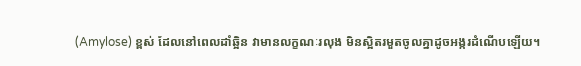(Amylose) ខ្ពស់ ដែលនៅពេលដាំឆ្អិន វាមានលក្ខណៈរលុង មិនស្អិតរមួតចូលគ្នាដូចអង្ករដំណើបឡើយ។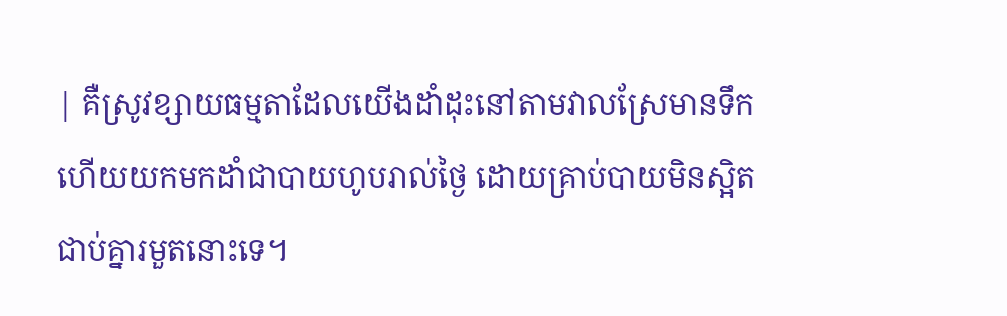| គឺស្រូវខ្សាយធម្មតាដែលយើងដាំដុះនៅតាមវាលស្រែមានទឹក ហើយយកមកដាំជាបាយហូបរាល់ថ្ងៃ ដោយគ្រាប់បាយមិនស្អិតជាប់គ្នារមួតនោះទេ។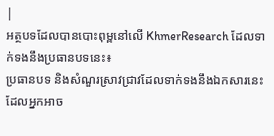|
អត្ថបទដែលបានបោះពុម្ពនៅលើ KhmerResearch ដែលទាក់ទងនឹងប្រធានបទនេះ៖
ប្រធានបទ និងសំណួរស្រាវជ្រាវដែលទាក់ទងនឹងឯកសារនេះ ដែលអ្នកអាច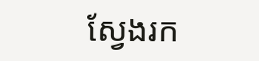ស្វែងរក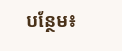បន្ថែម៖